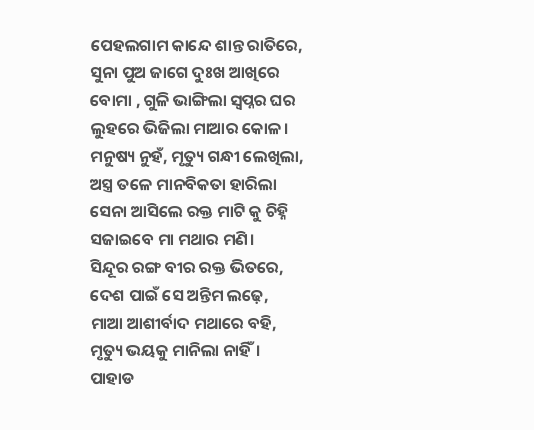ପେହଲଗାମ କାନ୍ଦେ ଶାନ୍ତ ରାତିରେ,
ସୁନା ପୁଅ ଜାଗେ ଦୁଃଖ ଆଖିରେ
ବୋମା , ଗୁଳି ଭାଙ୍ଗିଲା ସ୍ବପ୍ନର ଘର
ଲୁହରେ ଭିଜିଲା ମାଆର କୋଳ।
ମନୁଷ୍ୟ ନୁହଁ, ମୃତ୍ୟୁ ଗନ୍ଧୀ ଲେଖିଲା,
ଅସ୍ତ୍ର ତଳେ ମାନବିକତା ହାରିଲା
ସେନା ଆସିଲେ ରକ୍ତ ମାଟି କୁ ଚିହ୍ନି
ସଜାଇବେ ମା ମଥାର ମଣି।
ସିନ୍ଦୂର ରଙ୍ଗ ବୀର ରକ୍ତ ଭିତରେ,
ଦେଶ ପାଇଁ ସେ ଅନ୍ତିମ ଲଢ଼େ,
ମାଆ ଆଶୀର୍ବାଦ ମଥାରେ ବହି,
ମୃତ୍ୟୁ ଭୟକୁ ମାନିଲା ନାହିଁ।
ପାହାଡ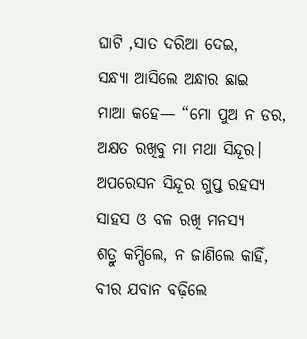ଘାଟି ,ସାତ ଦରିଆ ଦେଇ,
ସନ୍ଧ୍ୟା ଆସିଲେ ଅନ୍ଧାର ଛାଇ
ମାଆ କହେ— “ମୋ ପୁଅ ନ ଡର,
ଅକ୍ଷତ ରଖିବୁ ମା ମଥା ସିନ୍ଦୂର।
ଅପରେସନ ସିନ୍ଦୂର ଗୁପ୍ତ ରହସ୍ୟ
ସାହସ ଓ ବଳ ରଖି ମନସ୍ୟ
ଶତ୍ରୁ କମ୍ପିଲେ, ନ ଜାଣିଲେ କାହିଁ,
ବୀର ଯବାନ ବଢ଼ିଲେ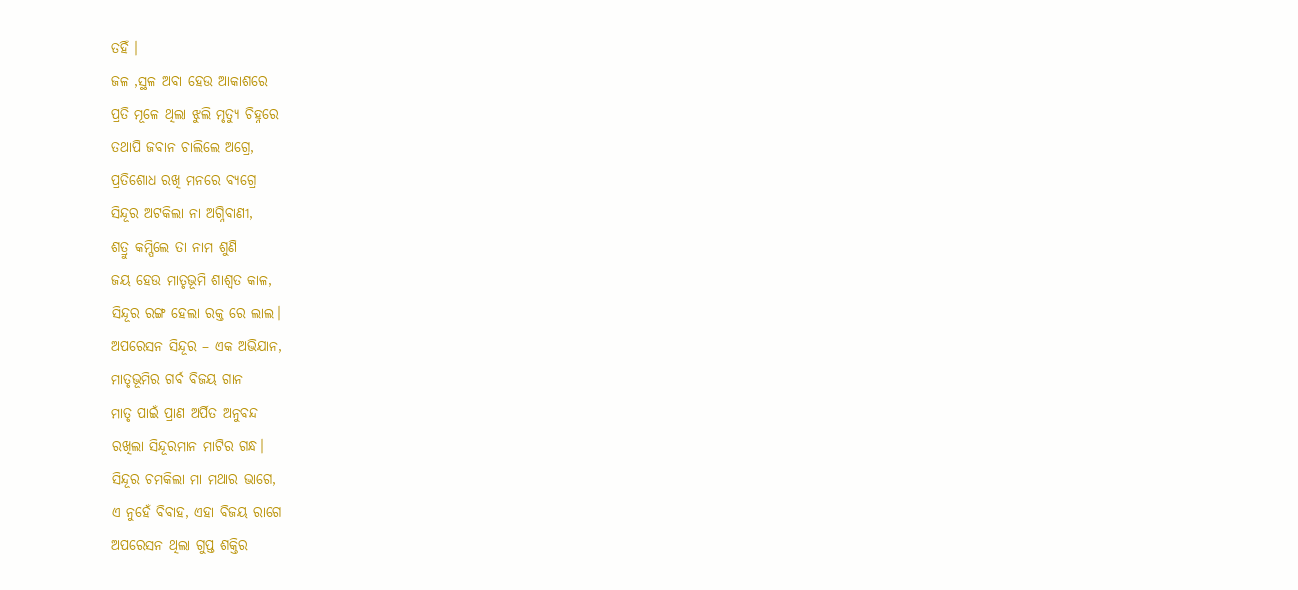ତହିଁ ।
ଜଳ ,ସ୍ଥଳ ଅବା ହେଉ ଆକାଶରେ
ପ୍ରତି ମୂଳେ ଥିଲା ଝୁଲି ମୃତ୍ୟୁ ଚିହ୍ନରେ
ତଥାପି ଜବାନ ଚାଲିଲେ ଅଗ୍ରେ,
ପ୍ରତିଶୋଧ ରଖି ମନରେ ବ୍ୟଗ୍ରେ
ସିନ୍ଦୂର ଅଟକିଲା ନା ଅଗ୍ନିବାଣୀ,
ଶତ୍ରୁ କମ୍ପିଲେ ତା ନାମ ଶୁଣି
ଜୟ ହେଉ ମାତୃଭୂମି ଶାଶ୍ୱତ କାଳ,
ସିନ୍ଦୂର ରଙ୍ଗ ହେଲା ରକ୍ତ ରେ ଲାଲ।
ଅପରେସନ ସିନ୍ଦୂର – ଏକ ଅଭିଯାନ,
ମାତୃଭୂମିର ଗର୍ବ ବିଜୟ ଗାନ
ମାତୃ ପାଇଁ ପ୍ରାଣ ଅର୍ପିତ ଅନୁବନ୍ଦ
ରଖିଲା ସିନ୍ଦୂରମାନ ମାଟିର ଗନ୍ଧ।
ସିନ୍ଦୂର ଚମକିଲା ମା ମଥାର ଭାଗେ,
ଏ ନୁହେଁ ବିବାହ, ଏହା ବିଜୟ ରାଗେ
ଅପରେସନ ଥିଲା ଗୁପ୍ତ ଶକ୍ତିର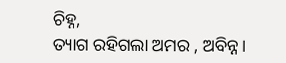ଚିହ୍ନ,
ତ୍ୟାଗ ରହିଗଲା ଅମର , ଅବିନ୍ନ।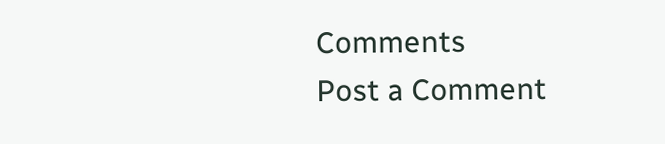Comments
Post a Comment